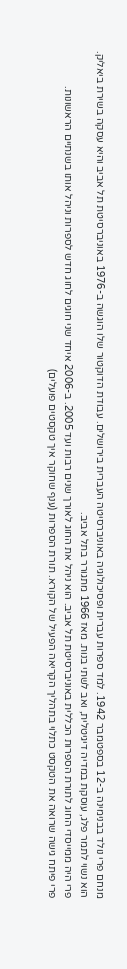מנחם פרי נולד בבנימינה ב-12 בספטמבר 1942. למד ספרות עברית ופסיכולוגיה באוניברסיטה העברית בירושלים. עבודת הדוקטור שלו הוגשה ב-1976 באוניברסיטת תל אביב והיא עסקה בשירת ביאליק.
הוא נשוי לתמר פלג, עוסקת במדיה דיגיטלית, ואב לשתי בנות. מאז 1966 מתגורר בתל אביב.
פרי היה ממייסדי החוג לתורת הספרות הכללית באוניברסיטת תל אביב. הוא ניהל את החוג לאורך שנים רבות ועד 2005. ב-2006 איחד שני חוגים לחוג חדש לספרות וניהל אותו בשנתיים הראשונות.
פרי פיתח גישה שרואה את הטקסט כתלוי בתהליך הקריאה הפעיל של הקורא. תורת הספרות (ענף שחוקר איך טקסטים פועלים)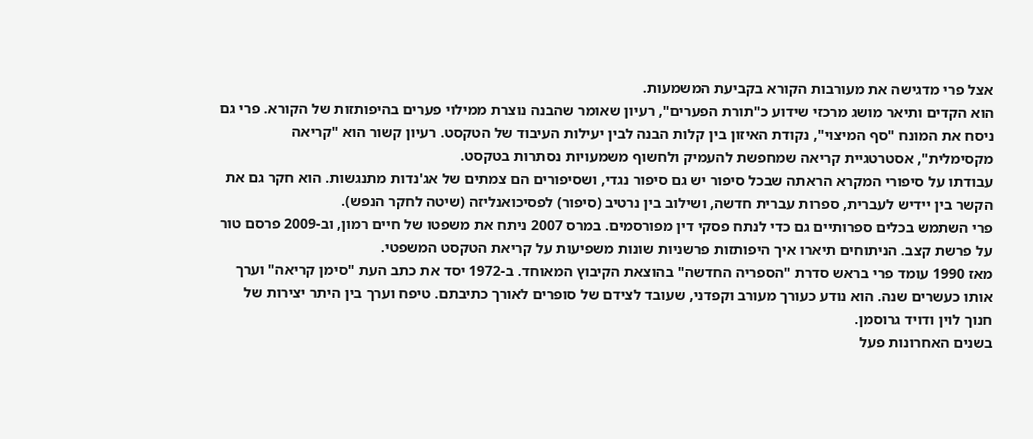אצל פרי מדגישה את מעורבות הקורא בקביעת המשמעות.
הוא הקדים ותיאר מושג מרכזי שידוע כ"תורת הפערים", רעיון שאומר שהבנה נוצרת ממילוי פערים בהיפותזות של הקורא. פרי גם ניסח את המונח "סף המיצוי", נקודת האיזון בין קלות הבנה לבין יעילות העיבוד של הטקסט. רעיון קשור הוא "קריאה מקסימלית", אסטרטגיית קריאה שמחפשת להעמיק ולחשוף משמעויות נסתרות בטקסט.
עבודתו על סיפורי המקרא הראתה שבכל סיפור יש גם סיפור נגדי, ושסיפורים הם צמתים של אג'נדות מתנגשות. הוא חקר גם את הקשר בין יידיש לעברית, ספרות עברית חדשה, ושילוב בין נרטיב (סיפור) לפסיכואנליזה (שיטה לחקר הנפש).
פרי השתמש בכלים ספרותיים גם כדי לנתח פסקי דין מפורסמים. במרס 2007 ניתח את משפטו של חיים רמון, וב-2009 פרסם טור על פרשת קצב. הניתוחים תיארו איך היפותזות פרשניות שונות משפיעות על קריאת הטקסט המשפטי.
מאז 1990 עומד פרי בראש סדרת "הספריה החדשה" בהוצאת הקיבוץ המאוחד. ב-1972 יסד את כתב העת "סימן קריאה" וערך אותו כעשרים שנה. הוא נודע כעורך מעורב וקפדני, שעובד לצידם של סופרים לאורך כתיבתם. טיפח וערך בין היתר יצירות של חנוך לוין ודויד גרוסמן.
בשנים האחרונות פעל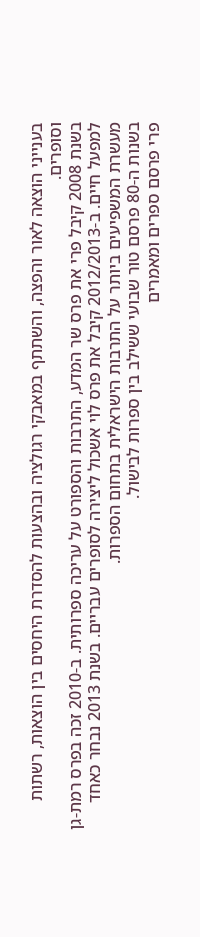בענייני הוצאה לאור והפצה, והשתתף במאבקי רגולציה ובהצעות להסדרת היחסים בין הוצאות, רשתות וסופרים.
בשנת 2008 קיבל פרי את פרס שר המדע, התרבות והספורט על עריכה ספרותית. ב-2010 זכה בפרס רמת-גן למפעל חיים. ב-2012/2013 קיבל את פרס לוי אשכול ליצירה לסופרים עבריים. בשנת 2013 נבחר כאחד מעשרת המשפיעים ביותר על התרבות הישראלית בתחום הספרות.
בשנות ה-80 פרסם טור שבועי ששילב בין ספרות לבישול.
פרי פרסם ספרים ומאמרים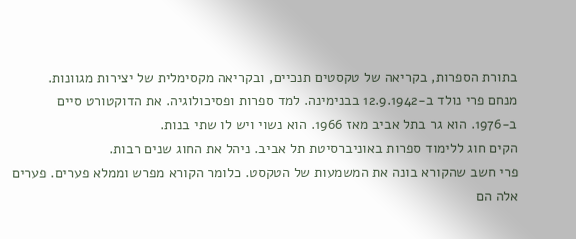בתורת הספרות, בקריאה של טקסטים תנכיים, ובקריאה מקסימלית של יצירות מגוונות.
מנחם פרי נולד ב-12.9.1942 בבנימינה. למד ספרות ופסיכולוגיה. את הדוקטורט סיים ב-1976. הוא גר בתל אביב מאז 1966. הוא נשוי ויש לו שתי בנות.
הקים חוג ללימוד ספרות באוניברסיטת תל אביב. ניהל את החוג שנים רבות.
פרי חשב שהקורא בונה את המשמעות של הטקסט. כלומר הקורא מפרש וממלא פערים. פערים אלה הם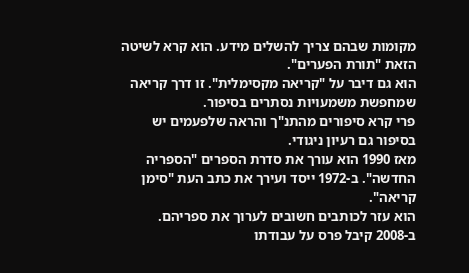מקומות שבהם צריך להשלים מידע. הוא קרא לשיטה הזאת "תורת הפערים".
הוא גם דיבר על "קריאה מקסימלית". זו דרך קריאה שמחפשת משמעויות נסתרים בסיפור.
פרי קרא סיפורים מהתנ"ך והראה שלפעמים יש בסיפור גם רעיון ניגודי.
מאז 1990 הוא עורך את סדרת הספרים "הספריה החדשה". ב-1972 ייסד ועירך את כתב העת "סימן קריאה".
הוא עזר לכותבים חשובים לערוך את ספריהם.
ב-2008 קיבל פרס על עבודתו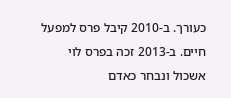כעורך. ב-2010 קיבל פרס למפעל חיים. ב-2013 זכה בפרס לוי אשכול ונבחר כאדם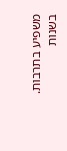משפיע בתרבות.
בשנות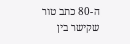ה-80 כתב טור שקישר בין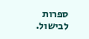ספרות לבישול.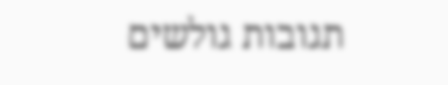תגובות גולשים